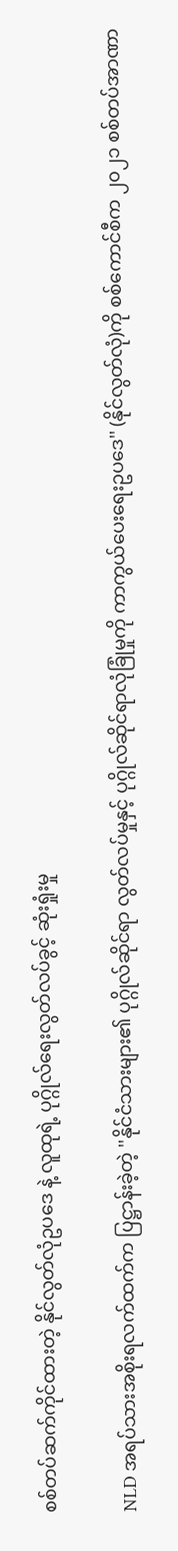စစ်တပ်ဆက်ကိုင်ထားတဲ့ နိုင်လွတ်လုံဥပဒေ နဲ့ လူထုရဲ့ ပုဂ္ဂိုလ်ရေးလွတ်လပ်ခွင့် ဆုံးရှုံးမှု

NLD အရပ်သားအစိုးရလက်ထက်က ပြဋ္ဌာန်းခဲ့တဲ့ ''နိုင်ငံသားများ၏ ပုဂ္ဂိုလ်ဆိုင်ရာ လွတ်လပ်မှုနှင့် ပုဂ္ဂိုလ်ဆိုင်ရာလုံခြုံမှုကို ကာကွယ်‌ပေးရေးဥပဒေ'' (နိုင်လွတ်လုံ)ကို စစ်ကောင်စီက ၂၀၂၁ စစ်တပ်အာဏာ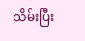သိမ်းပြီး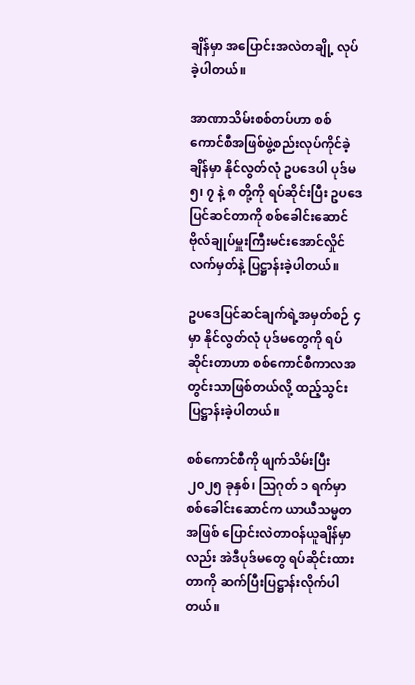ချိန်မှာ အပြောင်းအလဲတချို့ လုပ်ခဲ့ပါတယ်။

အာဏာသိမ်းစစ်တပ်ဟာ စစ်ကောင်စီအဖြစ်ဖွဲ့စည်းလုပ်ကိုင်ခဲ့ချိန်မှာ နိုင်လွတ်လုံ ဥပဒေပါ ပုဒ်မ ၅၊ ၇ နဲ့ ၈ တို့ကို ရပ်ဆိုင်းပြီး ဥပဒေပြင်ဆင်တာကို စစ်ခေါင်းဆောင် ဗိုလ်ချုပ်မှူးကြီးမင်းအောင်လှိုင်လက်မှတ်နဲ့ ပြဋ္ဌာန်းခဲ့ပါတယ်။

ဥပဒေပြင်ဆင်ချက်ရဲ့အမှတ်စဉ် ၄ မှာ နိုင်လွတ်လုံ ပုဒ်မတွေကို ရပ်ဆိုင်းတာဟာ စစ်ကောင်စီကာလအတွင်းသာဖြစ်တယ်လို့ ထည့်သွင်းပြဋ္ဌာန်းခဲ့ပါတယ်။

စစ်ကောင်စီကို ဖျက်သိမ်းပြီး ၂၀၂၅ ခုနှစ်၊ သြဂုတ် ၁ ရက်မှာ စစ်ခေါင်းဆောင်က ယာယီသမ္မတအဖြစ် ပြောင်းလဲတာဝန်ယူချိန်မှာလည်း အဲဒီပုဒ်မတွေ ရပ်ဆိုင်းထားတာကို ဆက်ပြီးပြဋ္ဌာန်းလိုက်ပါတယ်။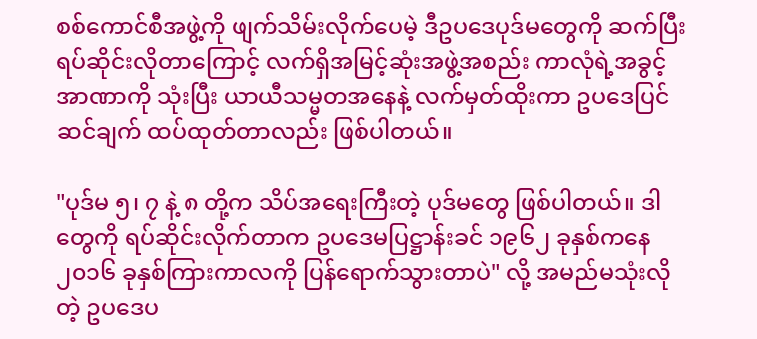စစ်ကောင်စီအဖွဲ့ကို ဖျက်သိမ်းလိုက်ပေမဲ့ ဒီဥပဒေပုဒ်မတွေကို ဆက်ပြီး ရပ်ဆိုင်းလိုတာကြောင့် လက်ရှိအမြင့်ဆုံးအဖွဲ့အစည်း ကာလုံရဲ့အခွင့်အာဏာကို သုံးပြီး ယာယီသမ္မတအနေနဲ့ လက်မှတ်ထိုးကာ ဥပဒေပြင်ဆင်ချက် ထပ်ထုတ်တာလည်း ဖြစ်ပါတယ်။

"ပုဒ်မ ၅၊ ၇ နဲ့ ၈ တို့က သိပ်အရေးကြီးတဲ့ ပုဒ်မတွေ ဖြစ်ပါတယ်။ ဒါတွေကို ရပ်ဆိုင်းလိုက်တာက ဥပဒေမပြဋ္ဌာန်းခင် ၁၉၆၂ ခုနှစ်ကနေ ၂၀၁၆ ခုနှစ်ကြားကာလကို ပြန်ရောက်သွားတာပဲ" လို့ အမည်မသုံးလိုတဲ့ ဥပဒေပ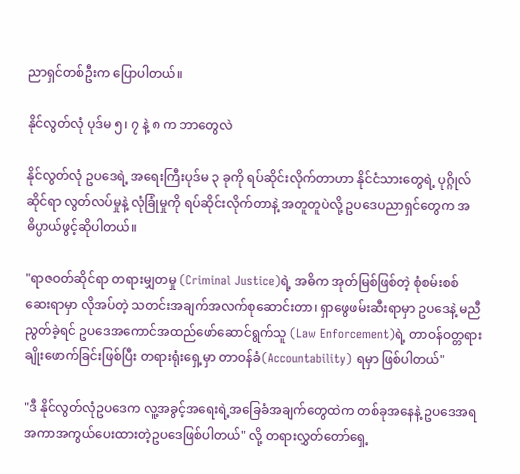ညာရှင်တစ်ဦးက ပြောပါတယ်။

နိုင်လွတ်လုံ ပုဒ်မ ၅၊ ၇ နဲ့ ၈ က ဘာတွေလဲ

နိုင်လွတ်လုံ ဥပဒေရဲ့ အရေးကြီးပုဒ်မ ၃ ခုကို ရပ်ဆိုင်းလိုက်တာဟာ နိုင်ငံသားတွေရဲ့ ပုဂ္ဂိုလ်ဆိုင်ရာ လွတ်လပ်မှုနဲ့ လုံခြုံမှုကို ရပ်ဆိုင်းလိုက်တာနဲ့ အတူတူပဲလို့ ဥပဒေပညာရှင်တွေက အဓိပ္ပာယ်ဖွင့်ဆိုပါတယ်။

"ရာဇဝတ်ဆိုင်ရာ တရားမျှတမှု (Criminal Justice)ရဲ့ အဓိက အုတ်မြစ်ဖြစ်တဲ့ စုံစမ်းစစ်ဆေးရာမှာ လိုအပ်တဲ့ သတင်းအချက်အလက်စုဆောင်းတာ၊ ရှာဖွေဖမ်းဆီးရာမှာ ဥပဒေနဲ့ မညီညွတ်ခဲ့ရင် ဥပဒေအကောင်အထည်ဖော်ဆောင်ရွက်သူ (Law Enforcement)ရဲ့ တာဝန်ဝတ္တရားချိုးဖောက်ခြင်းဖြစ်ပြီး တရားရုံးရှေ့မှာ တာဝန်ခံ(Accountability) ရမှာ ဖြစ်ပါတယ်"

"ဒီ နိုင်လွတ်လုံဥပဒေက လူ့အခွင့်အရေးရဲ့အခြေခံအချက်တွေထဲက တစ်ခုအနေနဲ့ ဥပဒေအရအကာအကွယ်ပေးထားတဲ့ဥပဒေဖြစ်ပါတယ်" လို့ တရားလွှတ်တော်ရှေ့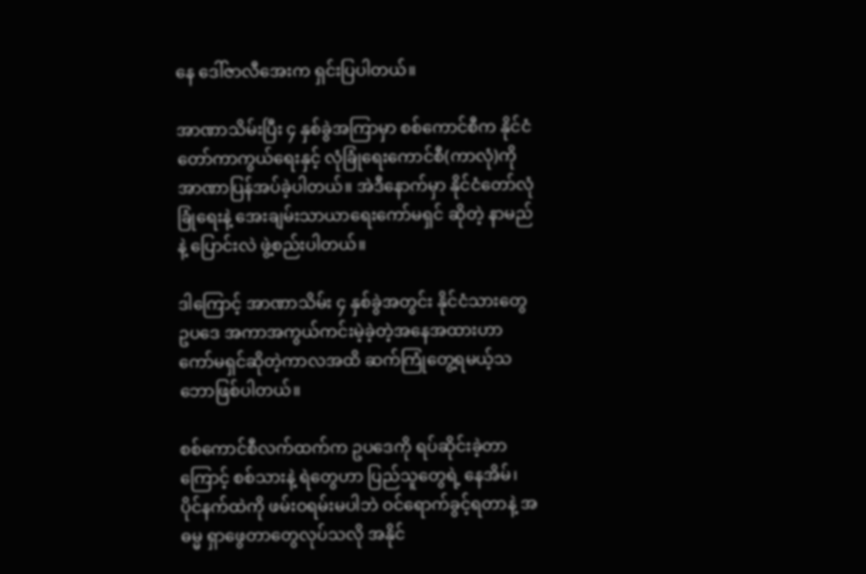နေ ဒေါ်ဇာလီအေးက ရှင်းပြပါတယ်။

အာဏာသိမ်းပြီး ၄ နှစ်ခွဲအကြာမှာ စစ်ကောင်စီက နိုင်ငံတော်ကာကွယ်ရေးနှင့် လုံခြုံရေးကောင်စီ(ကာလုံ)ကို အာဏာပြန်အပ်ခဲ့ပါတယ်။ အဲဒီနောက်မှာ နိုင်ငံတော်လုံခြုံရေးနဲ့ အေးချမ်းသာယာရေးကော်မရှင် ဆိုတဲ့ နာမည်နဲ့ ပြောင်းလဲ ဖွဲ့စည်းပါတယ်။

ဒါကြောင့် အာဏာသိမ်း ၄ နှစ်ခွဲအတွင်း နိုင်ငံသားတွေ ဥပဒေ အကာအကွယ်ကင်းမဲ့ခဲ့တဲ့အနေအထားဟာ ကော်မရှင်ဆိုတဲ့ကာလအထိ ဆက်ကြုံတွေ့ရမယ့်သဘောဖြစ်ပါတယ်။

စစ်ကောင်စီလက်ထက်က ဥပဒေကို ရပ်ဆိုင်းခဲ့တာကြောင့် စစ်သားနဲ့ ရဲတွေဟာ ပြည်သူတွေရဲ့ နေအိမ်၊ ပိုင်နက်ထဲကို ဖမ်းဝရမ်းမပါဘဲ ဝင်ရောက်ခွင့်ရတာနဲ့ အဓမ္မ ရှာဖွေတာတွေလုပ်သလို အနိုင်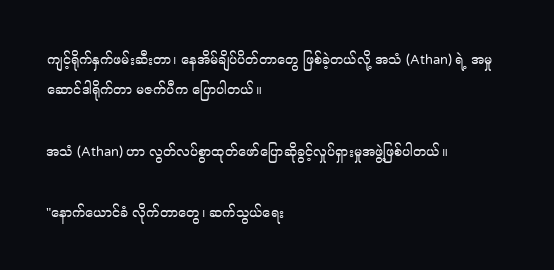ကျင့်ရိုက်နှက်ဖမ်းဆီးတာ၊ နေအိမ်ချိပ်ပိတ်တာတွေ ဖြစ်ခဲ့တယ်လို့ အသံ (Athan) ရဲ့ အမှုဆောင်ဒါရိုက်တာ မဇက်ပီက ပြောပါတယ်။

အသံ (Athan) ဟာ လွတ်လပ်စွာထုတ်ဖော်ပြောဆိုခွင့်လှုပ်ရှားမှုအဖွဲ့ဖြစ်ပါတယ်။

"နောက်ယောင်ခံ လိုက်တာတွေ၊ ဆက်သွယ်ရေး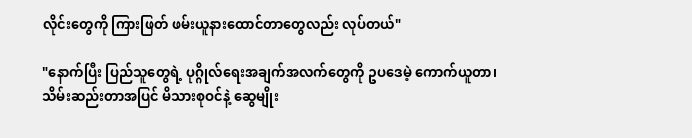လိုင်းတွေကို ကြားဖြတ် ဖမ်းယူနားထောင်တာတွေလည်း လုပ်တယ်"

"နောက်ပြီး ပြည်သူတွေရဲ့ ပုဂ္ဂိုလ်ရေးအချက်အလက်တွေကို ဥပဒေမဲ့ ကောက်ယူတာ၊ သိမ်းဆည်းတာအပြင် မိသားစုဝင်နဲ့ ဆွေမျိုး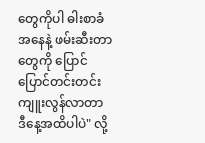တွေကိုပါ ဓါးစာခံအနေနဲ့ ဖမ်းဆီးတာတွေကို ပြောင်ပြောင်တင်းတင်း ကျူးလွန်လာတာ ဒီနေ့အထိပါပဲ" လို့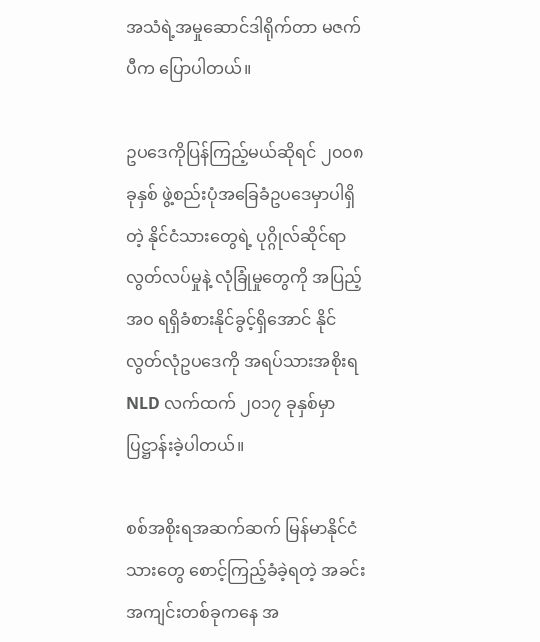အသံရဲ့အမှုဆောင်ဒါရိုက်တာ မဇက်ပီက ပြောပါတယ်။

ဥပဒေကိုပြန်ကြည့်မယ်ဆိုရင် ၂၀၀၈ ခုနှစ် ဖွဲ့စည်းပုံအခြေခံဥပဒေမှာပါရှိတဲ့ နိုင်ငံသားတွေရဲ့ ပုဂ္ဂိုလ်ဆိုင်ရာလွတ်လပ်မှုနဲ့ လုံခြုံမှုတွေကို အပြည့်အဝ ရရှိခံစားနိုင်ခွင့်ရှိအောင် နိုင်လွတ်လုံဥပဒေကို အရပ်သားအစိုးရ NLD လက်ထက် ၂၀၁၇ ခုနှစ်မှာ ပြဋ္ဌာန်းခဲ့ပါတယ်။

စစ်အစိုးရအဆက်ဆက် မြန်မာနိုင်ငံသားတွေ စောင့်ကြည့်ခံခဲ့ရတဲ့ အခင်းအကျင်းတစ်ခုကနေ အ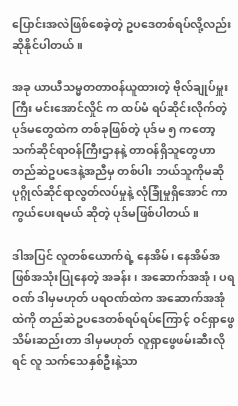ပြောင်းအလဲဖြစ်စေခဲ့တဲ့ ဥပဒေတစ်ရပ်လို့လည်း ဆိုနိုင်ပါတယ်။

အခု ယာယီသမ္မတတာဝန်ယူထားတဲ့ ဗိုလ်ချုပ်မှူးကြီး မင်းအောင်လှိုင် က ထပ်မံ ရပ်ဆိုင်းလိုက်တဲ့ ပုဒ်မတွေထဲက တစ်ခုဖြစ်တဲ့ ပုဒ်မ ၅ ကတော့ သက်ဆိုင်ရာဝန်ကြီးဌာနနဲ့ တာဝန်ရှိသူတွေဟာ တည်ဆဲဥပဒေနဲ့အညီမှ တစ်ပါး ဘယ်သူကိုမဆို ပုဂ္ဂိုလ်ဆိုင်ရာလွတ်လပ်မှုနဲ့ လုံခြုံမှုရှိအောင် ကာကွယ်ပေးရမယ် ဆိုတဲ့ ပုဒ်မဖြစ်ပါတယ်။

ဒါအပြင် လူတစ်ယောက်ရဲ့ နေအိမ်၊ နေအိမ်အဖြစ်အသုံးပြုနေတဲ့ အခန်း၊ အဆောက်အအုံ၊ ပရဝဏ် ဒါမှမဟုတ် ပရဝဏ်ထဲက အဆောက်အအုံထဲကို တည်ဆဲဥပဒေတစ်ရပ်ရပ်ကြောင့် ဝင်ရှာဖွေသိမ်းဆည်းတာ ဒါမှမဟုတ် လူရှာဖွေဖမ်းဆီးလိုရင် လူ သက်သေနှစ်ဦးနဲ့သာ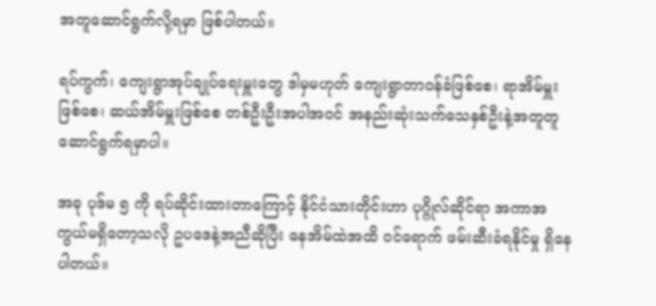အတူဆောင်ရွက်လို့ရမှာ ဖြစ်ပါတယ်။

ရပ်ကွက်၊ ကျေးရွာအုပ်ချုပ်ရေးမှူးတွေ ဒါမှမဟုတ် ကျေးရွာတာဝန်ခံဖြစ်စေ၊ ရာအိမ်မှူးဖြစ်စေ၊ ဆယ်အိမ်မှူးဖြစ်စေ တစ်ဦးဦးအပါအဝင် အနည်းဆုံးသက်သေနှစ်ဦးနဲ့အတူတူ ဆောင်ရွက်ရမှာပါ။

အခု ပုဒ်မ ၅ ကို ရပ်ဆိုင်းထားတာကြောင့် နိုင်ငံသားတိုင်းဟာ ပုဂ္ဂိုလ်ဆိုင်ရာ အကာအကွယ်မရှိတော့သလို ဥပဒေနဲ့အညီဆိုပြီး နေအိမ်ထဲအထိ ဝင်ရောက် ဖမ်းဆီးခံရနိုင်မှု ရှိနေပါတယ်။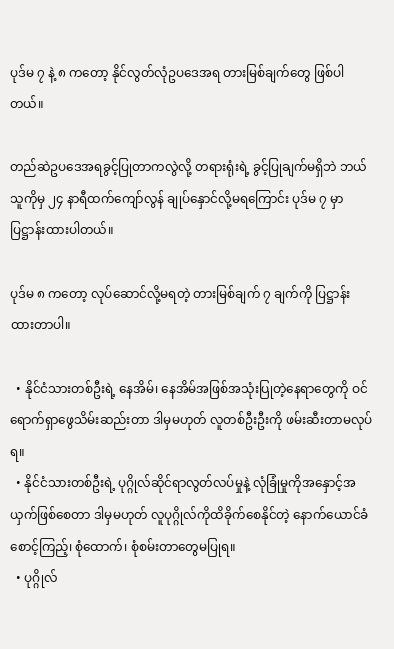ပုဒ်မ ၇ နဲ့ ၈ ကတော့ နိုင်လွတ်လုံဥပဒေအရ တားမြစ်ချက်တွေ ဖြစ်ပါတယ်။

တည်ဆဲဥပဒေအရခွင့်ပြုတာကလွဲလို့ တရားရုံးရဲ့ ခွင့်ပြုချက်မရှိဘဲ ဘယ်သူကိုမှ ၂၄ နာရီထက်ကျော်လွန် ချုပ်နှောင်လို့မရကြောင်း ပုဒ်မ ၇ မှာ ပြဋ္ဌာန်းထားပါတယ်။

ပုဒ်မ ၈ ကတော့ လုပ်ဆောင်လို့မရတဲ့ တားမြစ်ချက် ၇ ချက်ကို ပြဋ္ဌာန်းထားတာပါ။

  • နိုင်ငံသားတစ်ဦးရဲ့ နေအိမ်၊ နေအိမ်အဖြစ်အသုံးပြုတဲ့နေရာတွေကို ဝင်ရောက်ရှာဖွေသိမ်းဆည်းတာ ဒါမှမဟုတ် လူတစ်ဦးဦးကို ဖမ်းဆီးတာမလုပ်ရ။
  • နိုင်ငံသားတစ်ဦးရဲ့ ပုဂ္ဂိုလ်ဆိုင်ရာလွတ်လပ်မှုနဲ့ လုံခြုံမှုကိုအနှောင့်အယှက်ဖြစ်စေတာ ဒါမှမဟုတ် လူပုဂ္ဂိုလ်ကိုထိခိုက်စေနိုင်တဲ့ နောက်ယောင်ခံစောင့်ကြည့်၊ စုံထောက်၊ စုံစမ်းတာတွေမပြုရ။
  • ပုဂ္ဂိုလ်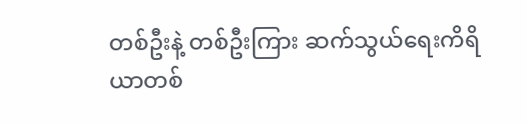တစ်ဦးနဲ့ တစ်ဦးကြား ဆက်သွယ်ရေးကိရိယာတစ်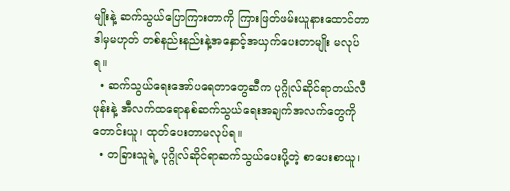မျိုးနဲ့ ဆက်သွယ်ပြောကြားတာကို ကြားဖြတ်ဖမ်းယူနားထောင်တာ ဒါမှမဟုတ် တစ်နည်းနည်းနဲ့အနှောင့်အယှက်ပေးတာမျိုး မလုပ်ရ။
  • ဆက်သွယ်ရေးအော်ပရေတာတွေဆီက ပုဂ္ဂိုလ်ဆိုင်ရာတယ်လီဖုန်းနဲ့ အီလက်ထရောနစ်ဆက်သွယ်ရေးအချက်အလက်တွေကို တောင်းယူ၊ ထုတ်ပေးတာမလုပ်ရ။
  • တခြားသူရဲ့ ပုဂ္ဂိုလ်ဆိုင်ရာဆက်သွယ်ပေးပို့တဲ့ စာပေးစာယူ၊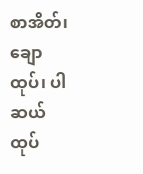စာအိတ်၊ ချောထုပ်၊ ပါဆယ်ထုပ်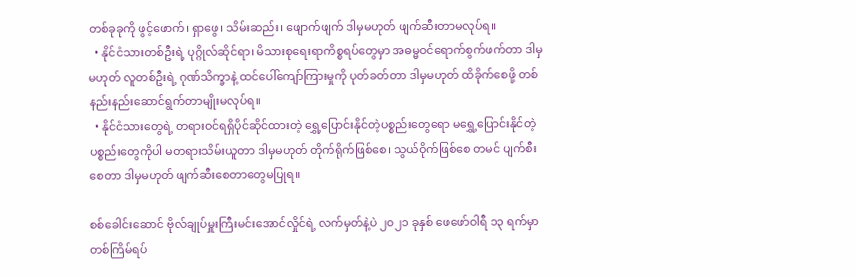တစ်ခုခုကို ဖွင့်ဖောက်၊ ရှာဖွေ၊ သိမ်းဆည်း၊ ဖျောက်ဖျက် ဒါမှမဟုတ် ဖျက်ဆီးတာမလုပ်ရ။
  • နိုင်ငံသားတစ်ဦးရဲ့ ပုဂ္ဂိုလ်ဆိုင်ရာ၊ မိသားစုရေးရာကိစ္စရပ်တွေမှာ အဓမ္မဝင်ရောက်စွက်ဖက်တာ ဒါမှမဟုတ် လူတစ်ဦးရဲ့ ဂုဏ်သိက္ခာနဲ့ ထင်ပေါ်ကျော်ကြားမှုကို ပုတ်ခတ်တာ ဒါမှမဟုတ် ထိခိုက်စေဖို့ တစ်နည်းနည်းဆောင်ရွက်တာမျိုးမလုပ်ရ။
  • နိုင်ငံသားတွေရဲ့ တရားဝင်ရရှိပိုင်ဆိုင်ထားတဲ့ ရွှေ့ပြောင်းနိုင်တဲ့ပစ္စည်းတွေရော မရွှေ့ပြောင်းနိုင်တဲ့ ပစ္စည်းတွေကိုပါ မတရားသိမ်းယူတာ ဒါမှမဟုတ် တိုက်ရိုက်ဖြစ်စေ၊ သွယ်ဝိုက်ဖြစ်စေ တမင် ပျက်စီးစေတာ ဒါမှမဟုတ် ဖျက်ဆီးစေတာတွေမပြုရ။

စစ်ခေါင်းဆောင် ဗိုလ်ချုပ်မှူးကြီးမင်းအောင်လှိုင်ရဲ့ လက်မှတ်နဲ့ပဲ ၂၀၂၁ ခုနှစ် ဖေဖော်ဝါရီ ၁၃ ရက်မှာ တစ်ကြိမ်ရပ်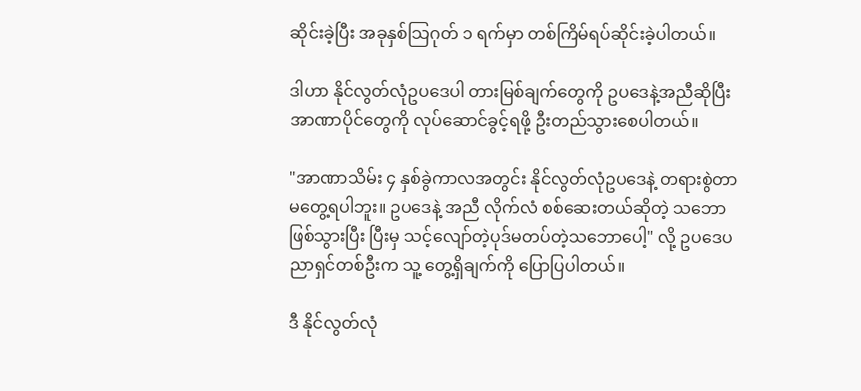ဆိုင်းခဲ့ပြီး အခုနှစ်သြဂုတ် ၁ ရက်မှာ တစ်ကြိမ်ရပ်ဆိုင်းခဲ့ပါတယ်။

ဒါဟာ နိုင်လွတ်လုံဥပဒေပါ တားမြစ်ချက်တွေကို ဥပဒေနဲ့အညီဆိုပြီး အာဏာပိုင်တွေကို လုပ်ဆောင်ခွင့်ရဖို့ ဦးတည်သွားစေပါတယ်။

"အာဏာသိမ်း ၄ နှစ်ခွဲကာလအတွင်း နိုင်လွတ်လုံဥပဒေနဲ့ တရားစွဲတာ မတွေ့ရပါဘူး။ ဥပဒေနဲ့ အညီ လိုက်လံ စစ်ဆေးတယ်ဆိုတဲ့ သဘောဖြစ်သွားပြီး ပြီးမှ သင့်လျော်တဲ့ပုဒ်မတပ်တဲ့သဘောပေါ့" လို့ ဥပဒေပညာရှင်တစ်ဦးက သူ့ တွေ့ရှိချက်ကို ပြောပြပါတယ်။

ဒီ နိုင်လွတ်လုံ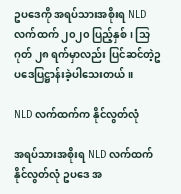ဥပဒေကို အရပ်သားအစိုးရ NLD လက်ထက် ၂၀၂၀ ပြည့်နှစ်၊ သြဂုတ် ၂၈ ရက်မှာလည်း ပြင်ဆင်တဲ့ဥပဒေပြဋ္ဌာန်းခဲ့ပါသေးတယ်။

NLD လက်ထက်က နိုင်လွတ်လုံ

အရပ်သားအစိုးရ NLD လက်ထက် နိုင်လွတ်လုံ ဥပဒေ အ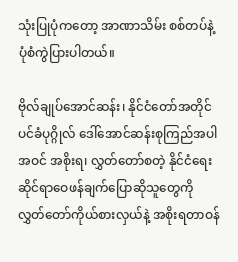သုံးပြုပုံကတော့ အာဏာသိမ်း စစ်တပ်နဲ့ ပုံစံကွဲပြားပါတယ်။

ဗိုလ်ချုပ်အောင်ဆန်း၊ နိုင်ငံတော်အတိုင်ပင်ခံပုဂ္ဂိုလ် ဒေါ်အောင်ဆန်းစုကြည်အပါအဝင် အစိုးရ၊ လွှတ်တော်စတဲ့ နိုင်ငံရေးဆိုင်ရာဝေဖန်ချက်ပြောဆိုသူတွေကို လွှတ်တော်ကိုယ်စားလှယ်နဲ့ အစိုးရတာဝန်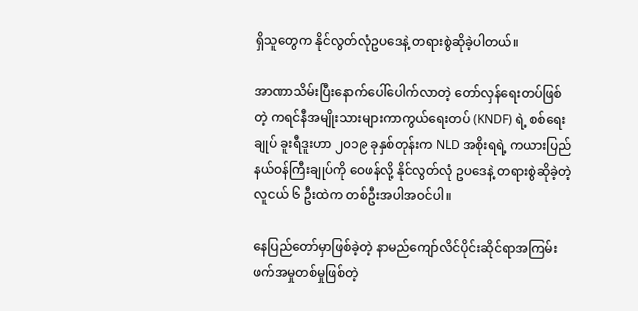ရှိသူတွေက နိုင်လွတ်လုံဥပဒေနဲ့ တရားစွဲဆိုခဲ့ပါတယ်။

အာဏာသိမ်းပြီးနောက်ပေါ်ပေါက်လာတဲ့ တော်လှန်ရေးတပ်ဖြစ်တဲ့ ကရင်နီအမျိုးသားများကာကွယ်ရေးတပ် (KNDF) ရဲ့ စစ်ရေးချုပ် ခူးရီဒူးဟာ ၂၀၁၉ ခုနှစ်တုန်းက NLD အစိုးရရဲ့ ကယားပြည်နယ်ဝန်ကြီးချုပ်ကို ဝေဖန်လို့ နိုင်လွတ်လုံ ဥပဒေနဲ့ တရားစွဲဆိုခဲ့တဲ့ လူငယ် ၆ ဦးထဲက တစ်ဦးအပါအဝင်ပါ။

နေပြည်တော်မှာဖြစ်ခဲ့တဲ့ နာမည်ကျော်လိင်ပိုင်းဆိုင်ရာအကြမ်းဖက်အမှုတစ်မှုဖြစ်တဲ့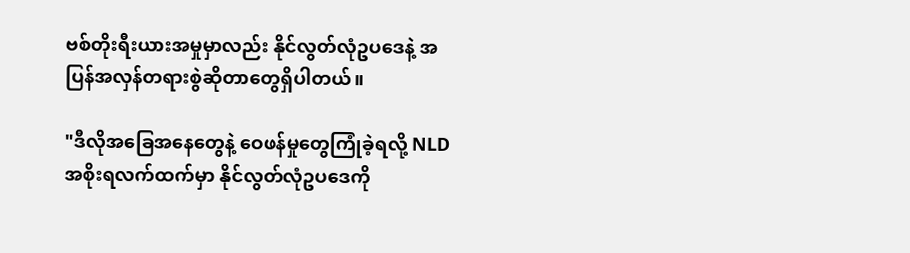ဗစ်တိုးရီးယားအမှုမှာလည်း နိုင်လွတ်လုံဥပဒေနဲ့ အပြန်အလှန်တရားစွဲဆိုတာတွေရှိပါတယ်။

"ဒီလိုအခြေအနေတွေနဲ့ ဝေဖန်မှုတွေကြုံခဲ့ရလို့ NLD အစိုးရလက်ထက်မှာ နိုင်လွတ်လုံဥပဒေကို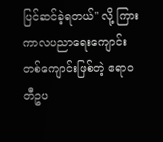ပြင်ဆင်ခဲ့ရတယ်" လို့ ကြားကာလပညာရေးကျောင်းတစ်ကျောင်းဖြစ်တဲ့ ဧရာဝတီဥပ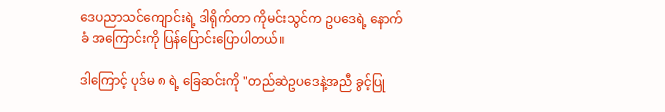ဒေပညာသင်ကျောင်းရဲ့ ဒါရိုက်တာ ကိုမင်းသွင်က ဥပဒေရဲ့ နောက်ခံ အကြောင်းကို ပြန်ပြောင်းပြောပါတယ်။

ဒါကြောင့် ပုဒ်မ ၈ ရဲ့ ခြေဆင်းကို "တည်ဆဲဥပဒေနဲ့အညီ ခွင့်ပြု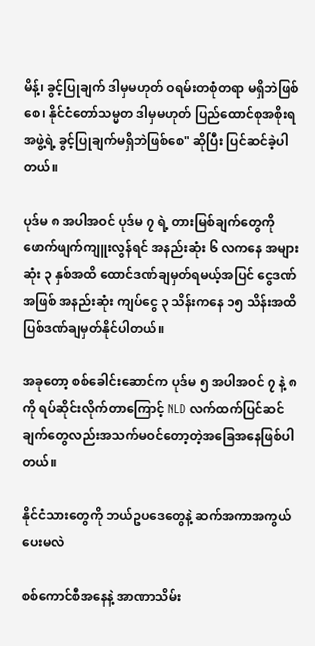မိန့်၊ ခွင့်ပြုချက် ဒါမှမဟုတ် ဝရမ်းတစုံတရာ မရှိဘဲဖြစ်စေ၊ နိုင်ငံတော်သမ္မတ ဒါမှမဟုတ် ပြည်ထောင်စုအစိုးရအဖွဲ့ရဲ့ ခွင့်ပြုချက်မရှိဘဲဖြစ်စေ" ဆိုပြီး ပြင်ဆင်ခဲ့ပါတယ်။

ပုဒ်မ ၈ အပါအဝင် ပုဒ်မ ၇ ရဲ့ တားမြစ်ချက်တွေကိုဖောက်ဖျက်ကျူးလွန်ရင် အနည်းဆုံး ၆ လကနေ အများဆုံး ၃ နှစ်အထိ ထောင်ဒဏ်ချမှတ်ရမယ့်အပြင် ငွေဒဏ်အဖြစ် အနည်းဆုံး ကျပ်ငွေ ၃ သိန်းကနေ ၁၅ သိန်းအထိ ပြစ်ဒဏ်ချမှတ်နိုင်ပါတယ်။

အခုတော့ စစ်ခေါင်းဆောင်က ပုဒ်မ ၅ အပါအဝင် ၇ နဲ့ ၈ ကို ရပ်ဆိုင်းလိုက်တာကြောင့် NLD လက်ထက်ပြင်ဆင်ချက်တွေလည်းအသက်မဝင်တော့တဲ့အခြေအနေဖြစ်ပါတယ်။

နိုင်ငံသားတွေကို ဘယ်ဥပဒေတွေနဲ့ ဆက်အကာအကွယ်ပေးမလဲ

စစ်ကောင်စီအနေနဲ့ အာဏာသိမ်း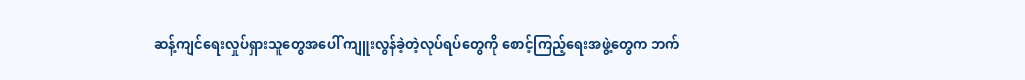ဆန့်ကျင်ရေးလှုပ်ရှားသူတွေအပေါ် ကျူးလွန်ခဲ့တဲ့လုပ်ရပ်တွေကို စောင့်ကြည့်ရေးအဖွဲ့တွေက ဘက်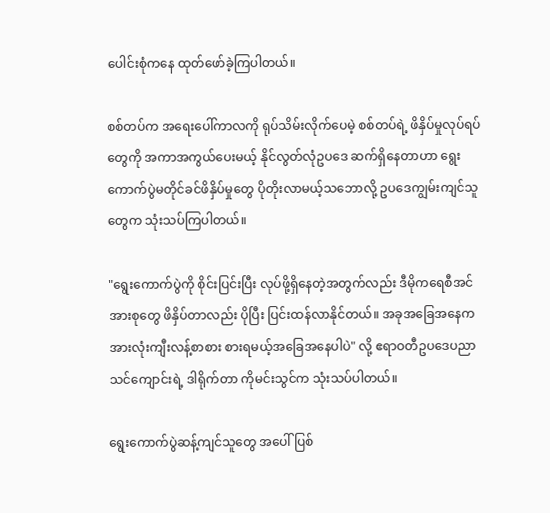ပေါင်းစုံကနေ ထုတ်ဖော်ခဲ့ကြပါတယ်။

စစ်တပ်က အရေးပေါ်ကာလကို ရုပ်သိမ်းလိုက်ပေမဲ့ စစ်တပ်ရဲ့ ဖိနှိပ်မှုလုပ်ရပ်တွေကို အကာအကွယ်ပေးမယ့် နိုင်လွတ်လုံဥပ‌ဒေ ဆက်ရှိနေတာဟာ ရွေးကောက်ပွဲမတိုင်ခင်ဖိနှိပ်မှုတွေ ပိုတိုးလာမယ့်သဘောလို့ ဥပဒေကျွမ်းကျင်သူတွေက သုံးသပ်ကြပါတယ်။

"ရွေးကောက်ပွဲကို စိုင်းပြင်းပြီး လုပ်ဖို့ရှိနေတဲ့အတွက်လည်း ဒီမိုကရေစီအင်အားစုတွေ ဖိနှိပ်တာလည်း ပိုပြီး ပြင်းထန်လာနိုင်တယ်။ အခုအခြေအနေက အားလုံးကျီးလန့်စာစား စားရမယ့်အခြေအနေပါပဲ" လို့ ဧရာဝတီဥပဒေပညာသင်ကျောင်းရဲ့ ဒါရိုက်တာ ကိုမင်းသွင်က သုံးသပ်ပါတယ်။

ရွေးကောက်ပွဲဆန့်ကျင်သူတွေ အပေါ် ပြစ်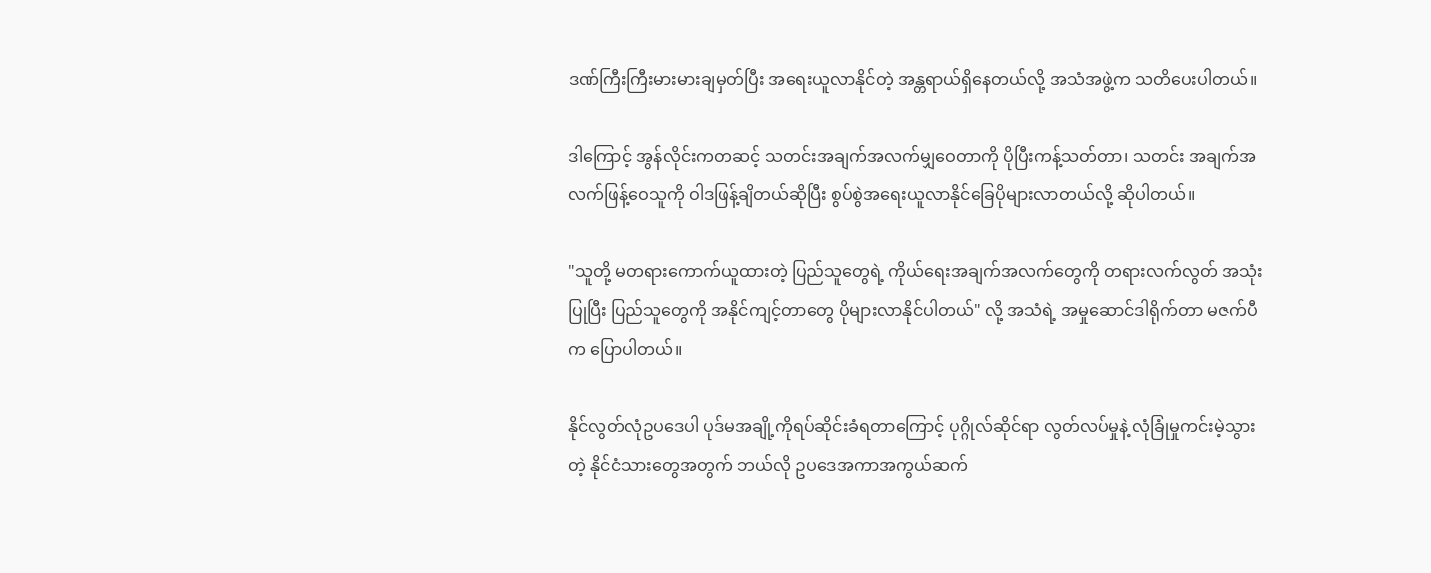ဒဏ်ကြီးကြီးမားမားချမှတ်ပြီး အရေးယူလာနိုင်တဲ့ အန္တရာယ်ရှိနေတယ်လို့ အသံအဖွဲ့က သတိပေးပါတယ်။

ဒါကြောင့် အွန်လိုင်းကတဆင့် သတင်းအချက်အလက်မျှဝေတာကို ပိုပြီးကန့်သတ်တာ၊ သတင်း အချက်အလက်ဖြန့်ဝေသူကို ဝါဒဖြန့်ချိတယ်ဆိုပြီး စွပ်စွဲအရေးယူလာနိုင်ခြေပိုများလာတယ်လို့ ဆိုပါတယ်။

"သူတို့ မတရားကောက်ယူထားတဲ့ ပြည်သူတွေရဲ့ ကိုယ်ရေးအချက်အလက်တွေကို တရားလက်လွတ် အသုံးပြုပြီး ပြည်သူတွေကို အနိုင်ကျင့်တာတွေ ပိုများလာနိုင်ပါတယ်" လို့ အသံရဲ့ အမှုဆောင်ဒါရိုက်တာ မဇက်ပီက ပြောပါတယ်။

နိုင်လွတ်လုံဥပဒေပါ ပုဒ်မအချို့ကိုရပ်ဆိုင်းခံရတာကြောင့် ပုဂ္ဂိုလ်ဆိုင်ရာ လွတ်လပ်မှုနဲ့ လုံခြုံမှုကင်းမဲ့သွားတဲ့ နိုင်ငံသားတွေအတွက် ဘယ်လို ဥပဒေအကာအကွယ်ဆက်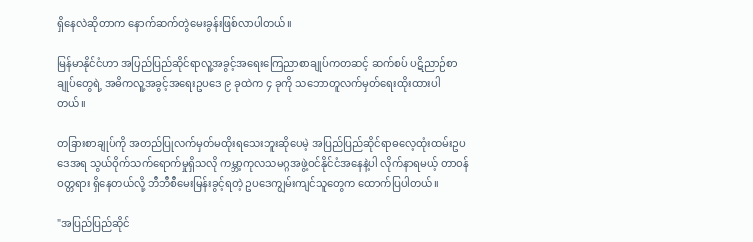ရှိနေလဲဆိုတာက နောက်ဆက်တွဲမေးခွန်းဖြစ်လာပါတယ်။

မြန်မာနိုင်ငံဟာ အပြည်ပြည်ဆိုင်ရာလူ့အခွင့်အရေးကြေညာစာချုပ်ကတဆင့် ဆက်စပ် ပဋိညာဉ်စာချုပ်တွေရဲ့ အဓိကလူ့အခွင့်အရေးဥပဒေ ၉ ခုထဲက ၄ ခုကို သဘောတူလက်မှတ်ရေးထိုးထားပါတယ်။

တခြားစာချုပ်ကို အတည်ပြုလက်မှတ်မထိုးရသေးဘူးဆိုပေမဲ့ အပြည်ပြည်ဆိုင်ရာဓလေ့ထုံးထမ်းဥပဒေအရ သွယ်ဝိုက်သက်ရောက်မှုရှိသလို ကမ္ဘာ့ကုလသမဂ္ဂအဖွဲ့ဝင်နိုင်ငံအနေနဲ့ပါ လိုက်နာရမယ့် တာဝန်ဝတ္တရား ရှိနေတယ်လို့ ဘီဘီစီမေးမြန်းခွင့်ရတဲ့ ဥပဒေကျွမ်းကျင်သူတွေက ထောက်ပြပါတယ်။

"အပြည်ပြည်ဆိုင်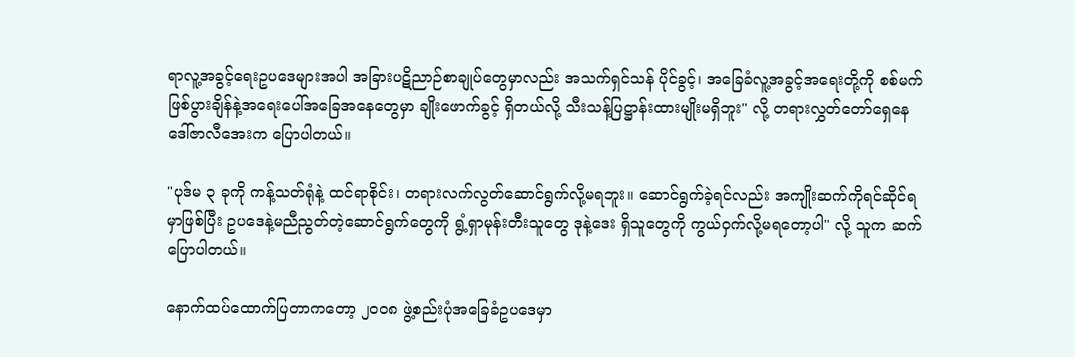ရာလူ့အခွင့်ရေးဥပဒေများအပါ အခြားပဋိညာဉ်စာချုပ်တွေမှာလည်း အသက်ရှင်သန် ပိုင်ခွင့်၊ အခြေခံလူ့အခွင့်အရေးတို့ကို စစ်မက်ဖြစ်ပွားချိန်နဲ့အရေးပေါ်အခြေအနေတွေမှာ ချိုးဖောက်ခွင့် ရှိတယ်လို့ သီးသန့်ပြဋ္ဌာန်းထားမျိုးမရှိဘူး" လို့ တရားလွှတ်တော်ရှေနေ ဒေါ်ဇာလီအေးက ပြောပါတယ်။

"ပုဒ်မ ၃ ခုကို ကန့်သတ်ရုံနဲ့ ထင်ရာစိုင်း၊ တရားလက်လွတ်ဆောင်ရွက်လို့မရဘူး။ ဆောင်ရွက်ခဲ့ရင်လည်း အကျိုးဆက်ကိုရင်ဆိုင်ရမှာဖြစ်ပြီး ဥပဒေနဲ့မညီညွတ်တဲ့ဆောင်ရွက်တွေကို ရွံ့ရှာမုန်းတီးသူတွေ ဒုနဲ့ဒေး ရှိသူတွေကို ကွယ်ဝှက်လို့မရတော့ပါ" လို့ သူက ဆက်ပြောပါတယ်။

နောက်ထပ်ထောက်ပြတာကတော့ ၂၀၀၈ ဖွဲ့စည်းပုံအခြေခံဥပဒေမှာ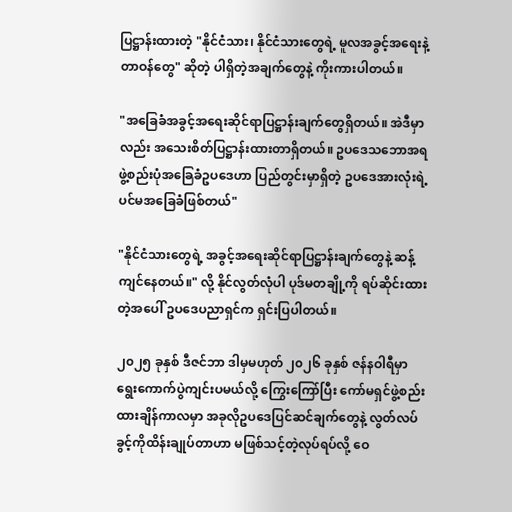ပြဋ္ဌာန်းထားတဲ့ "နိုင်ငံသား၊ နိုင်ငံသားတွေရဲ့ မူလအခွင့်အရေးနဲ့တာဝန်တွေ" ဆိုတဲ့ ပါရှိတဲ့အချက်တွေနဲ့ ကိုးကားပါတယ်။

"အခြေခံအခွင့်အရေးဆိုင်ရာပြဋ္ဌာန်းချက်တွေရှိတယ်။ အဲဒီမှာလည်း အသေးစိတ်ပြဋ္ဌာန်းထားတာရှိတယ်။ ဥပဒေသဘောအရ ဖွဲ့စည်းပုံအခြေခံဥပဒေဟာ ပြည်တွင်းမှာရှိတဲ့ ဥပဒေအားလုံးရဲ့ ပင်မအခြေခံဖြစ်တယ်"

"နိုင်ငံသားတွေရဲ့ အခွင့်အရေးဆိုင်ရာပြဋ္ဌာန်းချက်တွေနဲ့ ဆန့်ကျင်နေတယ်။" လို့ နိုင်လွတ်လုံပါ ပုဒ်မတချို့ကို ရပ်ဆိုင်းထားတဲ့အပေါ် ဥပဒေပညာရှင်က ရှင်းပြပါတယ်။

၂၀၂၅ ခုနှစ် ဒီဇင်ဘာ ဒါမှမဟုတ် ၂၀၂၆ ခုနှစ် ဇန်နဝါရီမှာ ရွေးကောက်ပွဲကျင်းပမယ်လို့ ကြွေးကြော်ပြီး ကော်မရှင်ဖွဲ့စည်းထားချိန်ကာလမှာ အခုလိုဥပဒေပြင်ဆင်ချက်တွေနဲ့ လွတ်လပ်ခွင့်ကိုထိန်းချုပ်တာဟာ မဖြစ်သင့်တဲ့လုပ်ရပ်လို့ ဝေ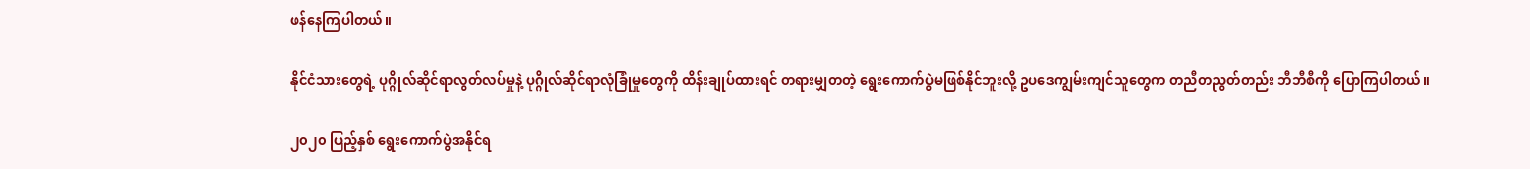ဖန်နေကြပါတယ်။

နိုင်ငံသားတွေရဲ့ ပုဂ္ဂိုလ်ဆိုင်ရာလွတ်လပ်မှုနဲ့ ပုဂ္ဂိုလ်ဆိုင်ရာလုံခြုံမှုတွေကို ထိန်းချုပ်ထားရင် တရားမျှတတဲ့ ရွေးကောက်ပွဲမဖြစ်နိုင်ဘူးလို့ ဥပဒေကျွမ်းကျင်သူတွေက တညီတညွတ်တည်း ဘီဘီစီကို ပြောကြပါတယ်။

၂၀၂၀ ပြည့်နှစ် ရွေးကောက်ပွဲအနိုင်ရ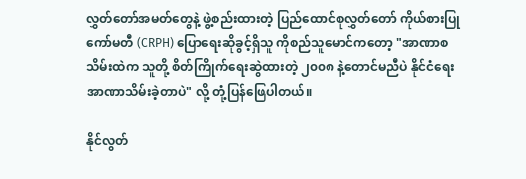လွှတ်တော်အမတ်တွေနဲ့ ဖွဲ့စည်းထားတဲ့ ပြည်ထောင်စုလွှတ်တော် ကိုယ်စားပြုကော်မတီ (CRPH) ပြောရေးဆိုခွင့်ရှိသူ ကိုစည်သူမောင်ကတော့ "အာဏာစသိမ်းထဲက သူတို့ စိတ်ကြိုက်ရေးဆွဲထားတဲ့ ၂၀၀၈ နဲ့တောင်မညီပဲ နိုင်ငံရေးအာဏာသိမ်းခဲ့တာပဲ" လို့ တုံ့ပြန်ဖြေပါတယ်။

နိုင်လွတ်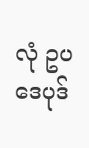လုံ ဥပဒေပုဒ်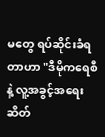မတွေ ရပ်ဆိုင်းခံရတာဟာ "ဒီမိုကရေစီနဲ့ လူ့အခွင့်အရေး ဆိတ်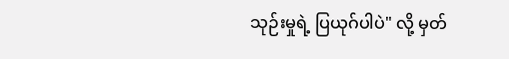သုဉ်းမှုရဲ့ ပြယုဂ်ပါပဲ" လို့ မှတ်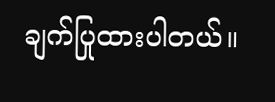ချက်ပြုထားပါတယ်။